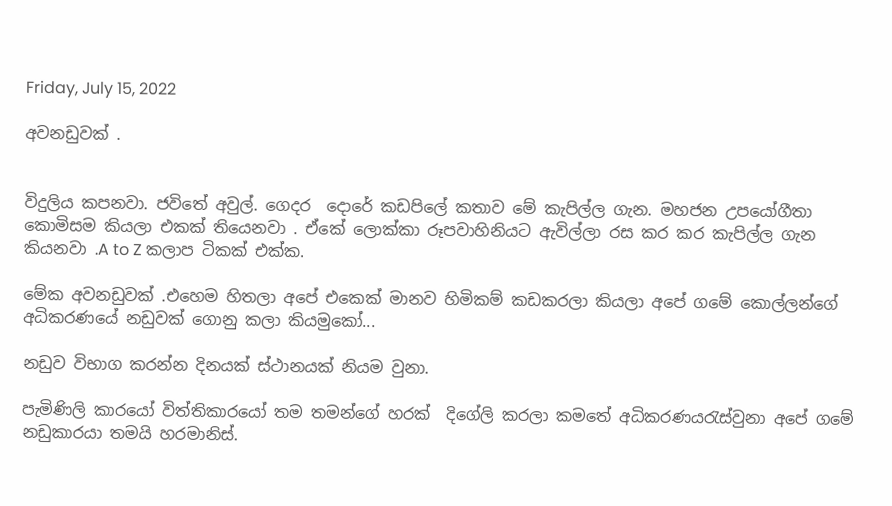Friday, July 15, 2022

අවනඩුවක් .


විදුලිය කපනවා. ජවිතේ අවුල්. ගෙදර  දොරේ කඩපිලේ කතාව මේ කැපිල්ල ගැන. මහජන උපයෝගීතා කොමිසම කියලා එකක් තියෙනවා . ඒකේ ලොක්කා රූපවාහිනියට ඇවිල්ලා රස කර කර කැපිල්ල ගැන කියනවා .A to Z කලාප ටිකක් එක්ක.

මේක අවනඩුවක් .එහෙම හිතලා අපේ එකෙක් මානව හිමිකම් කඩකරලා කියලා අපේ ගමේ කොල්ලන්ගේ අධිකරණයේ නඩුවක් ගොනු කලා කියමුකෝ...

නඩුව විභාග කරන්න දිනයක් ස්ථානයක් නියම වුනා.

පැමිණිලි කාරයෝ විත්තිකාරයෝ තම තමන්ගේ හරක්  දිගේලි කරලා කමතේ අධිකරණයරැස්වුනා අපේ ගමේ නඩුකාරයා තමයි හරමානිස්.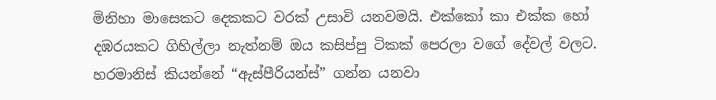මිනිහා මාසෙකට දෙකකට වරක් උසාවි යනවමයි. එක්කෝ කා එක්ක හෝ දඹරයකට ගිහිල්ලා නැත්නම් ඔය කසිප්පු ටිකක් පෙරලා වගේ දේවල් වලට. හරමානිස් කියන්නේ “ඇස්පීරියන්ස්” ගන්න යනවා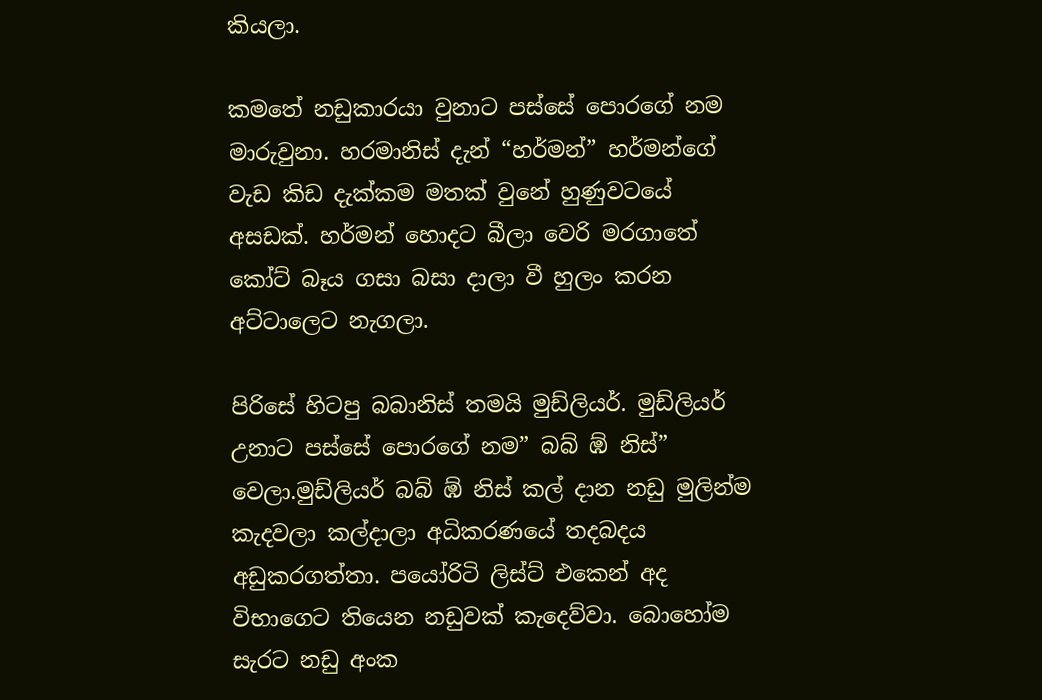කියලා.

කමතේ නඩුකාරයා වුනාට පස්සේ පොරගේ නම මාරුවුනා. හරමානිස් දැන් “හර්මන්” හර්මන්ගේ වැඩ කිඩ දැක්කම මතක් වුනේ හුණුවටයේ අසඩක්. හර්මන් හොදට බීලා වෙරි මරගාතේ  කෝට් බෑය ගසා බසා දාලා වී හුලං කරන අට්ටාලෙට නැගලා.

පිරිසේ හිටපු බබානිස් තමයි මුඩ්ලියර්. මුඩ්ලියර් උනාට පස්සේ පොරගේ නම” බබ් ඹ් නිස්” වෙලා.මුඩ්ලියර් බබ් ඹ් නිස් කල් දාන නඩු මුලින්ම කැදවලා කල්දාලා අධිකරණයේ තදබදය අඩුකරගත්තා. පයෝරිටි ලිස්ට් එකෙන් අද විභාගෙට තියෙන නඩුවක් කැදෙව්වා. බොහෝම සැරට නඩු අංක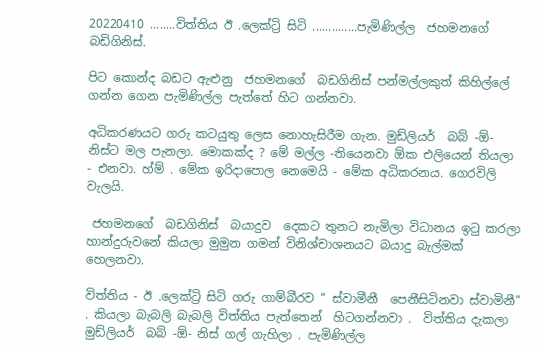20220410 ........විත්තිය ඊ .ලෙක්ට්‍රි සිටි ..............පැමිණිල්ල  ජහමනගේ බඩිගිනිස්.

පිට කොන්ද බඩට ඇළුනු  ජහමනගේ  බඩගිනිස් පන්මල්ලකුත් කිහිල්ලේ ගන්න ගෙන පැමිණිල්ල පැත්තේ හිට ගන්නවා.

අධිකරණයට ගරු කටයුතු ලෙස නොහැසිරීම ගැන. මුඩ්ලියර්  බබ් -ඕ- නිස්ට මල පැනලා. මොකක්ද ? මේ මල්ල -තියෙනවා ඕක එලියෙන් තියලා  - එනවා. හ්ම් . මේක ඉරිදාපොල නෙමෙයි - මේක අධිකරනය. ගෙරවිලි වැලයි.

 ජහමනගේ  බඩගිනිස්  බයාදුව  දෙකට තුනට නැමිලා විධානය ඉටු කරලා හාන්දුරුවනේ කියලා මුමුන ගමන් විනිශ්චාශනයට බයාදු බැල්මක් හෙලනවා.

විත්තිය - ඊ .ලෙක්ට්‍රි සිටි ගරු ගාම්බීරව “ ස්වාමීනී  පෙනීසිටිනවා ස්වාමිනී”  . කියලා බැබලි බැබලි විත්තිය පැත්තෙන්  හිටගන්නවා .  විත්තිය දැකලා මුඩ්ලියර්  බබ් -ඕ- නිස් ගල් ගැහිලා . පැමිණිල්ල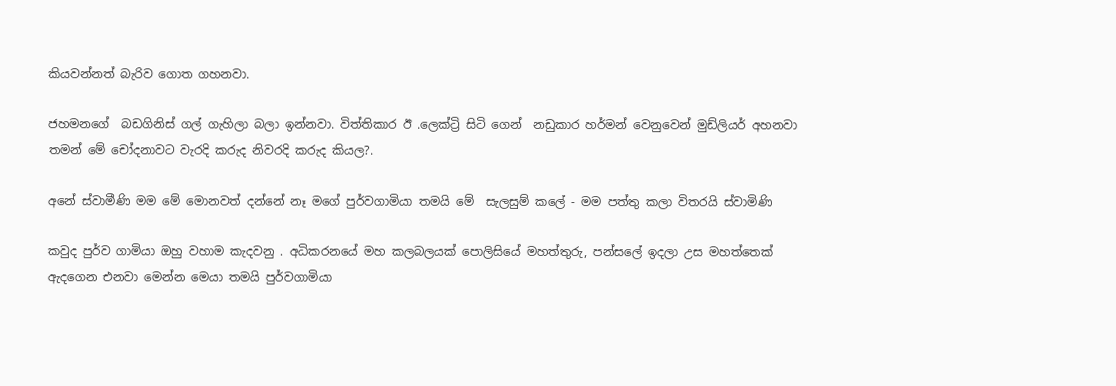කියවන්නත් බැරිව ගොත ගහනවා.

ජහමනගේ  බඩගිනිස් ගල් ගැහිලා බලා ඉන්නවා. විත්තිකාර ඊ .ලෙක්ට්‍රි සිටි ගෙන්  නඩුකාර හර්මන් වෙනුවෙන් මුඩ්ලියර් අහනවා තමන් මේ චෝදනාවට වැරදි කරුද නිවරදි කරුද කියල?.

අනේ ස්වාමීණි මම මේ මොනවත් දන්නේ නෑ මගේ පුර්වගාමියා තමයි මේ  සැලසුම් කලේ - මම පත්තු කලා විතරයි ස්වාමිණි

කවුද පුර්ව ගාමියා ඔහු වහාම කැදවනු . අධිකරනයේ මහ කලබලයක් පොලිසියේ මහත්තුරු, පන්සලේ ඉදලා උස මහත්තෙක් ඇදගෙන එනවා මෙන්න මෙයා තමයි පුර්වගාමියා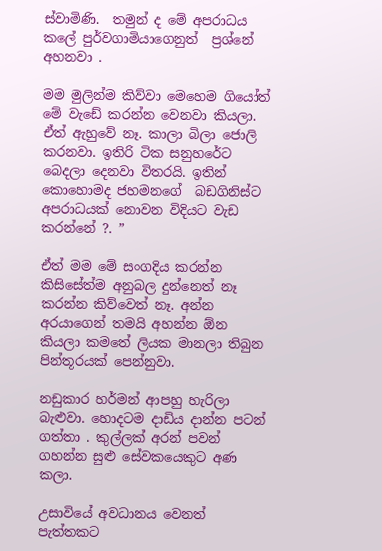ස්වාමිණි.  තමුන් ද මේ අපරාධය කලේ පුර්වගාමියාගෙනුත්  ප්‍රශ්නේ අහනවා .

මම මුලින්ම කිව්වා මෙහෙම ගියෝත් මේ වැඩේ කරන්න වෙනවා කියලා. ඒත් ඇහුවේ නෑ. කාලා බිලා ජොලි කරනවා. ඉතිරි ටික සනුහරේට බෙදලා දෙනවා විතරයි. ඉතින් කොහොමද ජහමනගේ  බඩගිනිස්ට අපරාධයක් නොවන විදියට වැඩ කරන්නේ ?. ”

ඒත් මම මේ සංගදිය කරන්න කිසිසේත්ම අනුබල දුන්නෙත් නෑ කරන්න කිව්වෙත් නෑ. අන්න අරයාගෙන් තමයි අහන්න ඕන කියලා කමතේ ලියක මානලා තිබුන පින්තූරයක් පෙන්නුවා.

නඩුකාර හර්මන් ආපහු හැරිලා බැළුවා. හොදටම දාඩිය දාන්න පටන් ගත්තා . කුල්ලක් අරන් පවන් ගහන්න සුළු සේවකයෙකුට අණ කලා.

උසාවියේ අවධානය වෙනත් පැත්තකට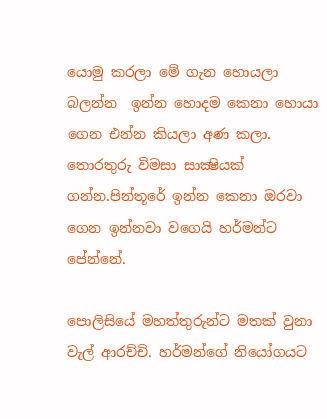යොමු කරලා මේ ගැන හොයලා බලන්න  ඉන්න හොදම කෙනා ‍හොයා ගෙන එන්න කියලා අණ කලා. තොරතුරු විමසා සාක්‍ෂියක් ගන්න.පින්තූරේ ඉන්න කෙනා ඔරවා ගෙන ඉන්නවා වගෙයි හර්මන්ට පේන්නේ.

පොලිසියේ මහත්තුරුන්ට මතක් වුනා වැල් ආරච්චි. හර්මන්ගේ නියෝගයට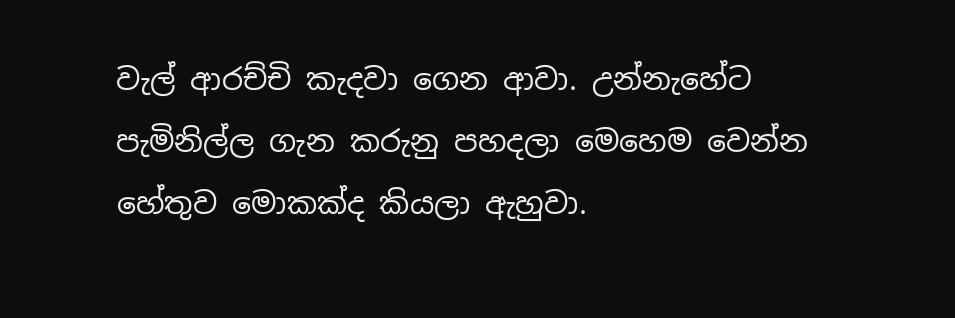වැල් ආරච්චි කැදවා ගෙන ආවා. උන්නැහේට පැමිනිල්ල ගැන කරුනු පහදලා මෙහෙම වෙන්න හේතුව මොකක්ද කියලා ඇහුවා.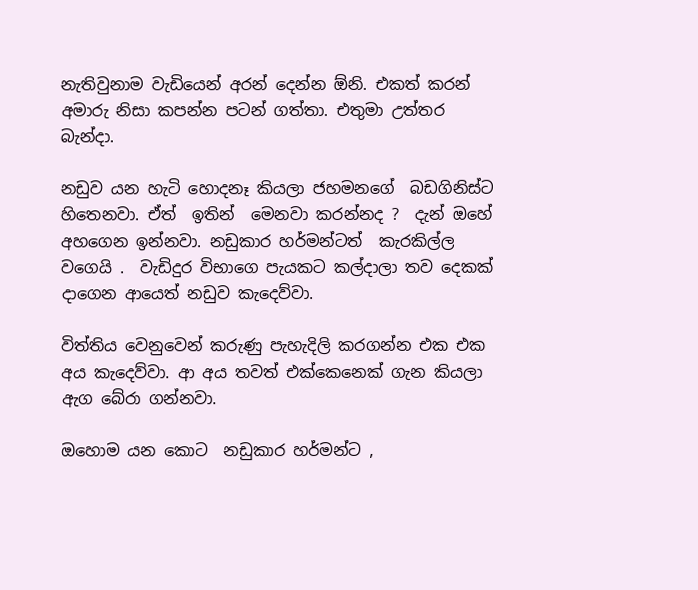නැතිවුනාම වැඩියෙන් අරන් දෙන්න ඕනි. එකත් කරන් අමාරු නිසා කපන්න පටන් ගත්තා. එතුමා උත්තර බැන්දා.

නඩුව යන හැටි හොදනෑ කියලා ජහමනගේ  බඩගිනිස්ට හිතෙනවා. ඒත්  ඉතින්  මෙනවා කරන්නද ?  දැන් ඔහේ අහගෙන ඉන්නවා. නඩුකාර හර්මන්ටත්  කැරකිල්ල වගෙයි .  වැඩිදුර විභාගෙ පැයකට කල්දාලා තව දෙකක් දාගෙන ආයෙත් නඩුව කැදෙව්වා.

විත්තිය වෙනුවෙන් කරුණු පැහැදිලි කරගන්න එක එක අය කැදෙව්වා. ආ අය තවත් එක්කෙනෙක් ගැන කියලා ඇග බේරා ගන්නවා.

ඔහොම යන කොට  නඩුකාර හර්මන්ට ,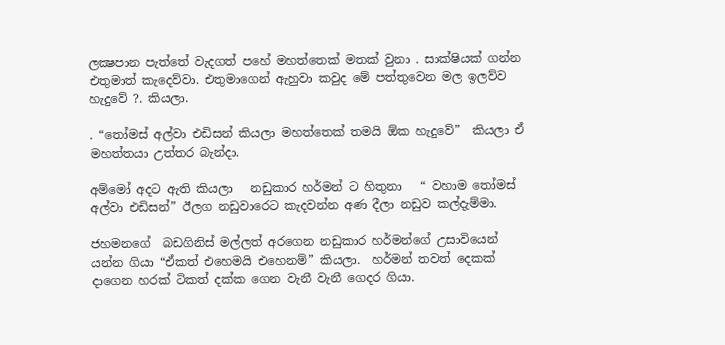ලක්‍ෂපාන පැත්තේ වැදගත් පහේ මහත්තෙක් මතක් වුනා . සාක්ෂියක් ගන්න එතුමාත් කැදෙව්වා. එතුමාගෙන් ඇහුවා කවුද මේ පත්තුවෙන මල ඉලව්ව හැදුවේ ?. කියලා.

. “තෝමස් අල්වා එඩිසන් කියලා මහත්තෙක් තමයි ඕක හැදුවේ”  කියලා ඒ මහත්තයා උත්තර බැන්දා.

අම්මෝ අදට ඇති කියලා   නඩුකාර හර්මන් ට හිතුනා   “ වහාම තෝමස් අල්වා එඩිසන්” ඊලග නඩුවාරෙට කැදවන්න අණ දීලා නඩුව කල්දැම්මා.

ජහමනගේ  බඩගිනිස් මල්ලත් අරගෙන නඩුකාර හර්මන්ගේ උසාවියෙන් යන්න ගියා “ඒකත් එහෙමයි එහෙනම්” කියලා.  හර්මන් තවත් දෙකක් දාගෙන හරක් ටිකත් දක්ක ගෙන ‍වැනී වැනී ගෙදර ගියා.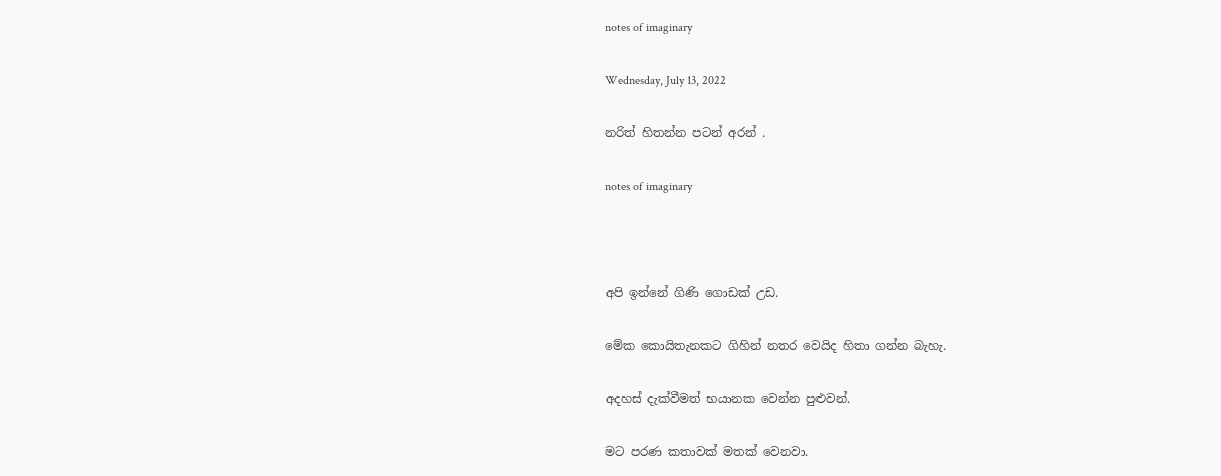notes of imaginary

Wednesday, July 13, 2022

නරිත් හිතන්න පටන් අරන් .

notes of imaginary



අපි ඉන්නේ ගිණි ගොඩක් උඩ.

මේක කොයිතැනකට ගිහින් නතර වෙයිද හිතා ගන්න බැහැ.

අදහස් දැක්වීමත් භයානක වෙන්න පුළුවන්.

මට පරණ කතාවක් මතක් වෙනවා.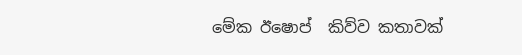මේක ඊෂොප්  කිව්ව කතාවක්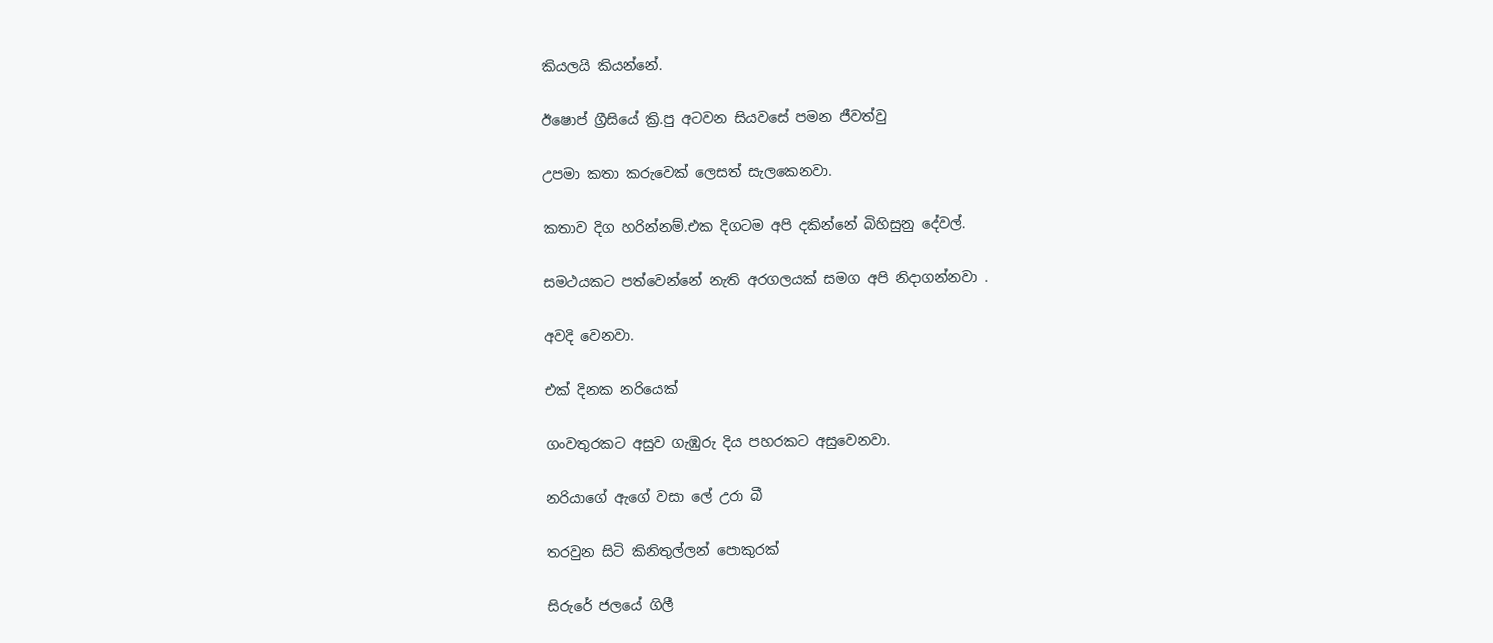කියලයි කියන්නේ.

ඊෂොප් ග්‍රීසියේ ක්‍රි.පු අටවන සියවසේ පමන ජීවත්වු

උපමා කතා කරුවෙක් ලෙසත් සැලකෙනවා.

කතාව දිග හරින්නම්.එක දිගටම අපි දකින්නේ බිහිසුනු දේවල්.

සමථයකට පත්වෙන්නේ නැති අරගලයක් සමග අපි නිදාගන්නවා .

අවදි වෙනවා.

එක් දිනක නරියෙක්

ගංවතුරකට අසුව ගැඹුරු දිය පහරකට අසුවෙනවා.

නරියාගේ ඇගේ වසා ලේ උරා බී

තරවුන සිටි කිනිතුල්ලන් පොකුරක්

සිරුරේ ජලයේ ගිලී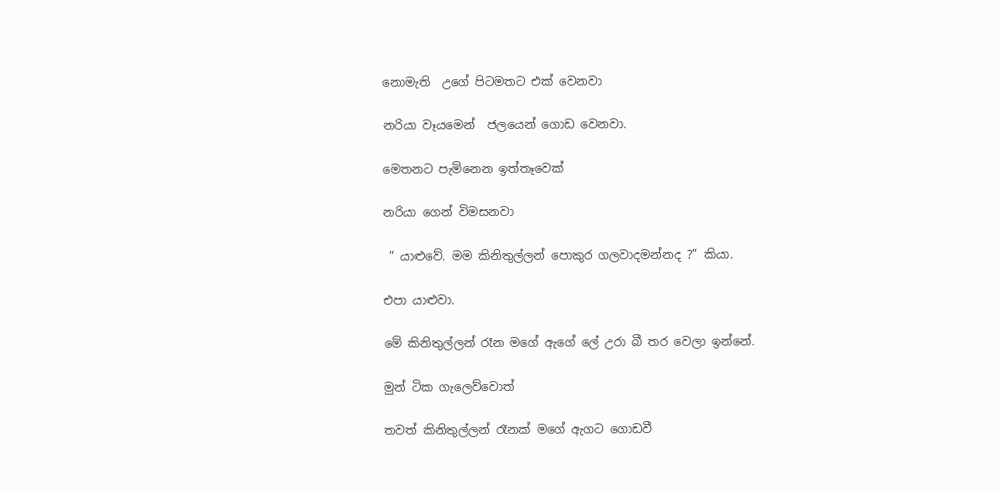නොමැති  උගේ පිටමතට එක් වෙනවා

නරියා වෑයමෙන්  ජලයෙන් ගොඩ වෙනවා.

මෙතනට පැමිනෙන ඉත්තෑවෙක්

නරියා ගෙන් විමසනවා

 “ යාළුවේ. මම කිනිතුල්ලන් පොකුර ගලවාදමන්නද ?” කියා.

එපා යාළුවා.

මේ කිනිතුල්ලන් රෑන මගේ ඇගේ ලේ උරා බී තර වෙලා ඉන්නේ.

මුන් ටික ගැලෙව්වොත්

තවත් කිනිතුල්ලන් රෑනක් මගේ ඇගට ගොඩවී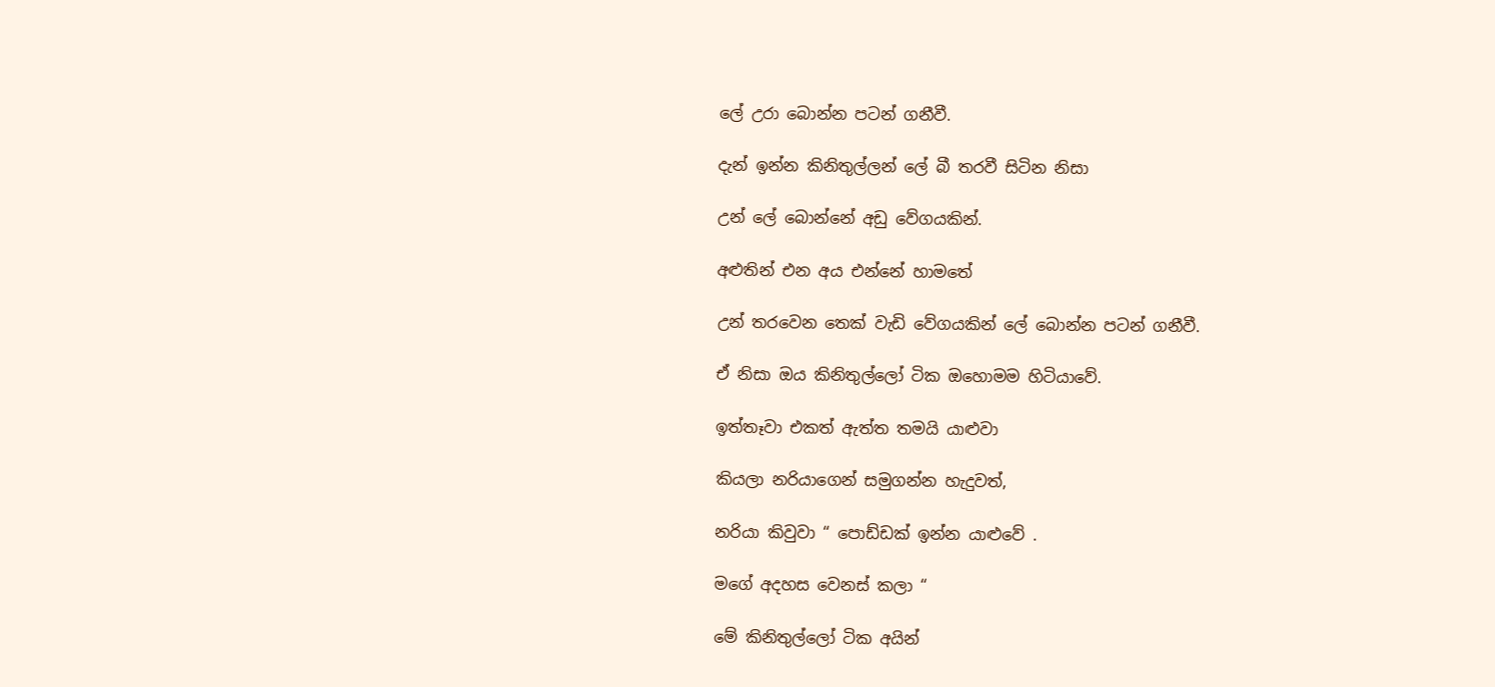ලේ උරා බොන්න පටන් ගනීවී.

දැන් ඉන්න කිනිතුල්ලන් ලේ බී තරවී සිටින නිසා

උන් ලේ බොන්නේ අඩු වේගයකින්.

අළුතින් එන අය එන්නේ හාමතේ

උන් තරවෙන තෙක් වැඩි වේගයකින් ලේ බොන්න පටන් ගනීවී.

ඒ නිසා ඔය කිනිතුල්ලෝ ටික ඔහොමම හිටියාවේ.

ඉත්තෑවා එකත් ඇත්ත තමයි යාළුවා

කියලා නරියාගෙන් සමුගන්න හැදුවත්,

නරියා කිවුවා “ පොඩ්ඩක් ඉන්න යාළුවේ .

මගේ අදහස වෙනස් කලා “

මේ කිනිතුල්ලෝ ටික අයින්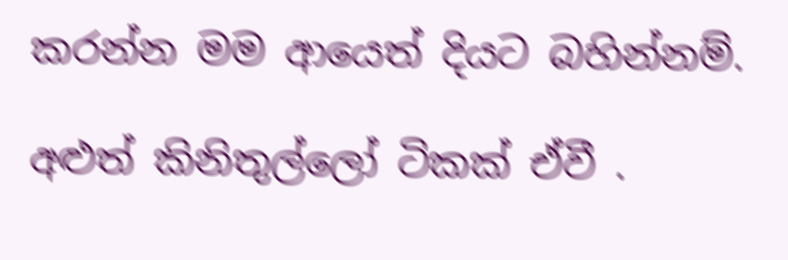කරන්න මම ආයෙත් දියට බහින්නම්.

අළුත් කිනිතුල්ලෝ ටිකක් ඒවී .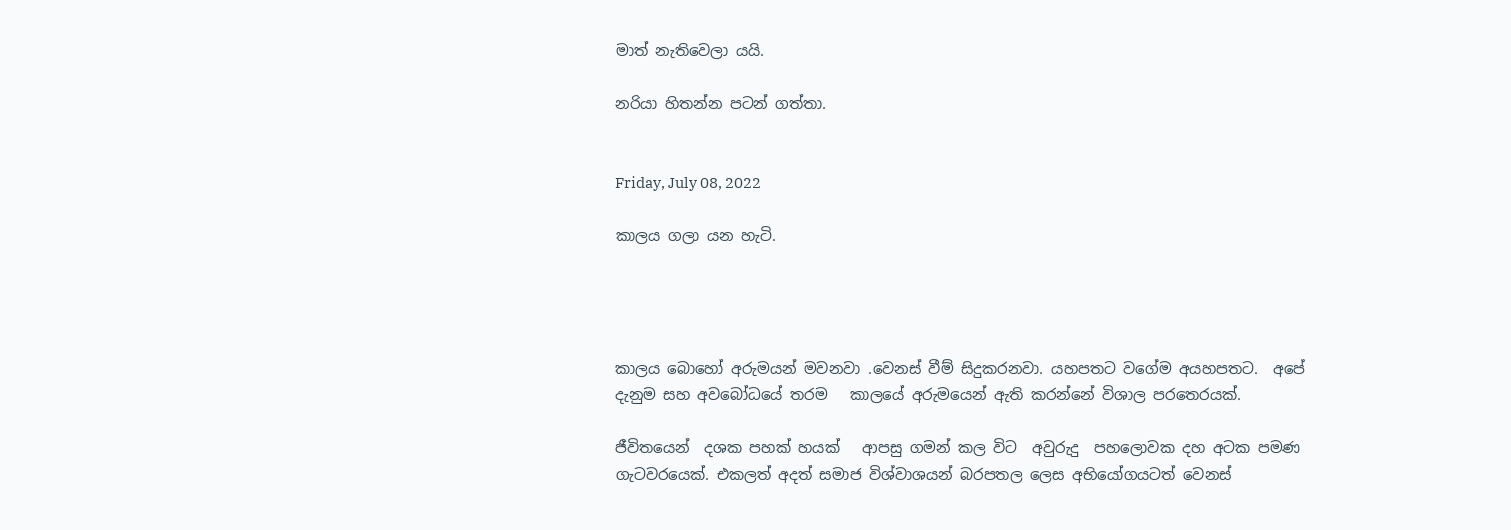මාත් නැතිවෙලා යයි.

නරියා හිතන්න පටන් ගත්තා.


Friday, July 08, 2022

කාලය ගලා යන හැටි.




කාලය බොහෝ අරුමයන් මවනවා .වෙනස් වීම් සිදුකරනවා. යහපතට වගේම අයහපතට.  අපේ දැනුම සහ අවබෝධයේ තරම   කාලයේ අරුමයෙන් ඇති කරන්නේ විශාල පරතෙරයක්.

ජීවිතයෙන්  දශක පහක් හයක්   ආපසු ගමන් කල විට  අවුරුදු  පහලොවක දහ අටක පමණ ගැටවරයෙක්. එකලත් අදත් සමාජ විශ්වාශයන් බරපතල ලෙස අභියෝගයටත් වෙනස්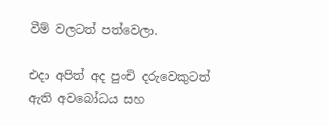වීම් වලටත් පත්වෙලා.

එදා අපිත් අද පුංචි දරුවෙකුටත්  ඇති අවබෝධය සහ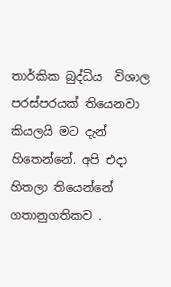තාර්කික බුද්ධිය  විශාල පරස්පරයක් තියෙනවා කියලයි මට දැන් හිතෙන්නේ. අපි එදා  හිතලා තියෙන්නේ ගතානුගතිකව .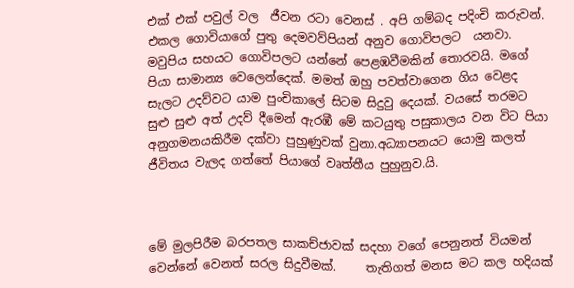එක් එක් පවුල් වල  ජීවන රටා වෙනස් . අපි ගම්බද පදිංචි කරුවන්.  එකල ගොවියාගේ පුතු දෙමවව්පියන් අනුව ගොවිපලට  යනවා.   මවුපිය සහයට ගොවිපලට යන්නේ පෙළඹවීමකින් තොරවයි. මගේ පියා සාමාන්‍ය වෙලෙන්දෙක්. මමත් ඔහු පවත්වාගෙන ගිය වෙළද සැලට උදව්වට යාම පුංචිකාලේ සිටම සිදුවු දෙයක්. වයසේ තරමට සුළු සුළු අත් උදව් දීමෙන් ඇරඹී මේ කටයුතු පසුකාලය වන විට පියා අනුගමනයකිරීම දක්වා පුහුණුවක් වුනා.අධ්‍යාපනයට යොමු කලත් ජීවිතය වැලද ගත්තේ පියාගේ වෘත්තීය පුහුනුව.යි.



මේ මුලපිරීම බරපතල සාකච්ජාවක් සදහා වගේ පෙනුනත් වියමන්  වෙන්නේ වෙනත් සරල සිදුවීමක්.     තැතිගත් මනස මට කල හදියක්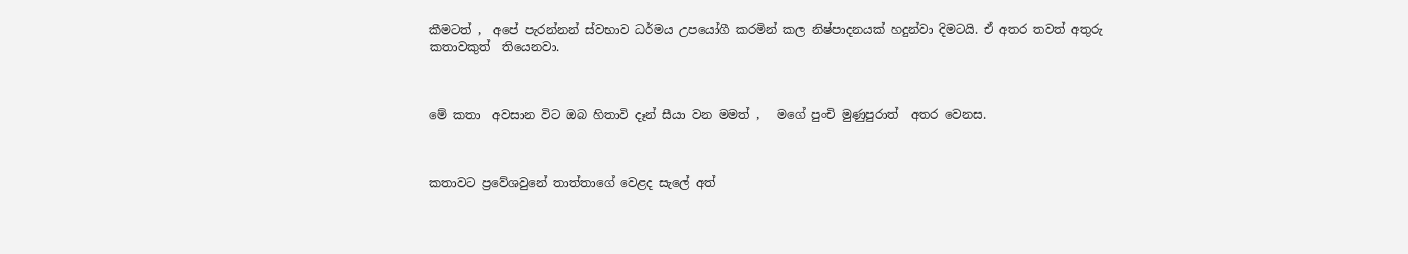කීමටත් ,  අපේ පැරන්නන් ස්වභාව ධර්මය උපයෝගී කරමින් කල නිෂ්පාදනයක් හදුන්වා දිමටයි. ඒ අතර තවත් අතුරු කතාවකුත්  තියෙනවා.



මේ කතා  අවසාන විට ඔබ හිතාවි දෑන් සීයා වන මමත් ,   මගේ පුංචි මුණුපුරාත්  අතර වෙනස.



කතාවට ප්‍රවේශවුනේ තාත්තාගේ වෙළද සැලේ අත්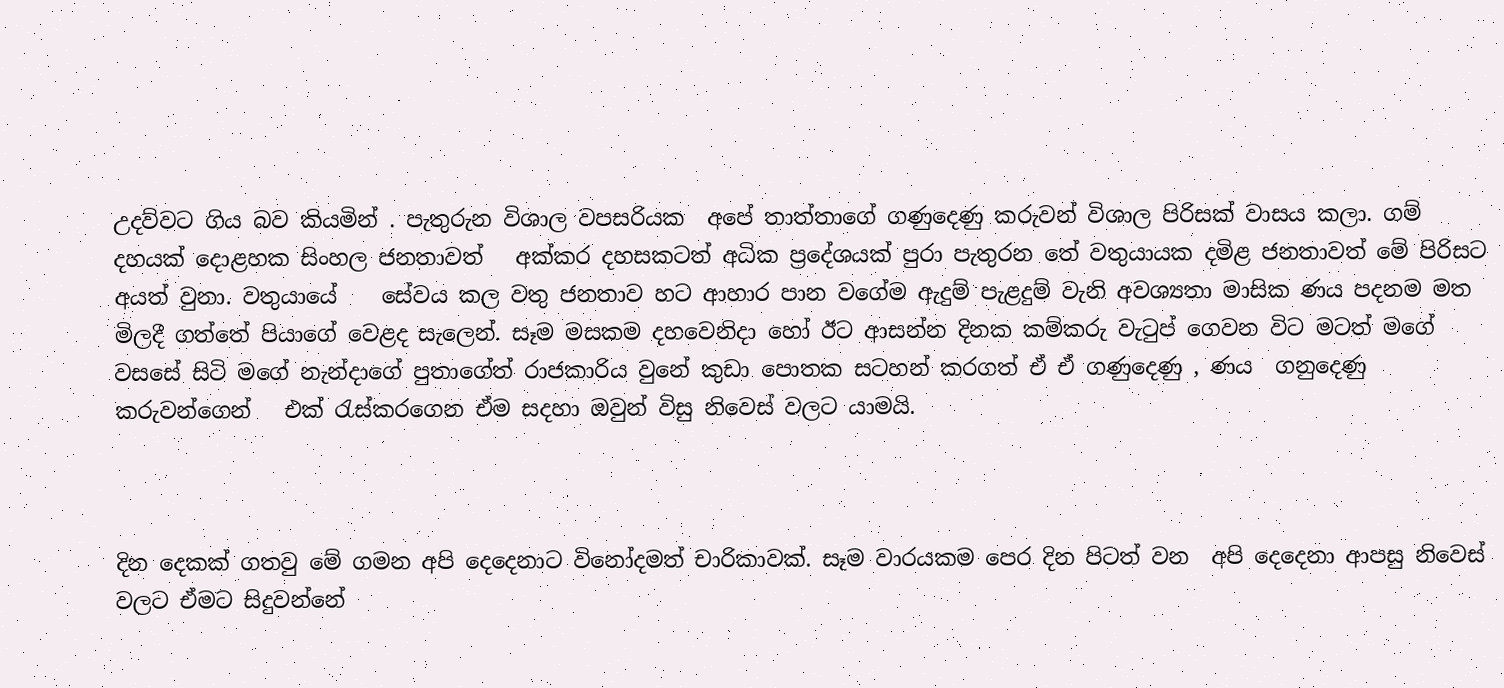උදව්වට ගිය බව කියමින් . පැතුරුන විශාල වපසරියක  අපේ තාත්තාගේ ගණුදෙණු කරුවන් විශාල පිරිසක් වාසය කලා. ගම් දහයක් දොළහක සිංහල ජනතාවත්   අක්කර දහසකටත් අධික ප්‍රදේශයක් පුරා පැතුරන තේ වතුයායක දමිළ ජනතාවත් මේ පිරිසට  අයත් වුනා. වතුයායේ    සේවය කල වතු ජනතාව හට ආහාර පාන වගේම ඇදුම් පැළදුම් වැනි අවශ්‍යතා මාසික ණය පදනම මත මිලදී ගත්තේ පියාගේ වෙළද සැලෙන්. සෑම මසකම දහවෙනිදා හෝ ඊට ආසන්න දිනක කම්කරු වැටුප් ගෙවන විට මටත් මගේ වසසේ සිටි මගේ නැන්දාගේ පුතාගේත් රාජකාරිය වුනේ කුඩා පොතක සටහන් කරගත් ඒ ඒ ගණුදෙණු , ණය  ගනුදෙණු කරුවන්ගෙන්   එක් රැස්කරගෙන ඒම සදහා ඔවුන් විසු නිවෙස් වලට යාමයි.



දින දෙකක් ගතවු මේ ගමන අපි දෙදෙනාට විනෝදමත් චාරිකාවක්. සෑම වාරයකම පෙර දින පිටත් වන  අපි දෙදෙනා ආපසු නිවෙස් වලට ඒමට සිදුවන්නේ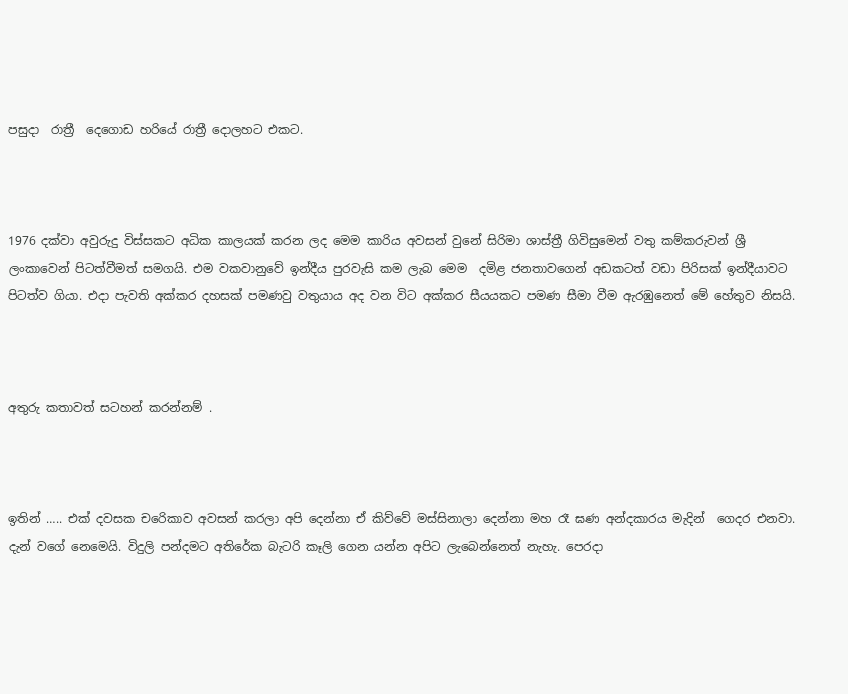පසුදා  රාත්‍රී  දෙගොඩ හරියේ රාත්‍රී දොලහට එකට.



1976 දක්වා අවුරුදු විස්සකට අධික කාලයක් කරන ලද මෙම කාරිය අවසන් වුනේ සිරිමා ශාස්ත්‍රී ගිවිසුමෙන් වතු කම්කරුවන් ශ්‍රී ලංකාවෙන් පිටත්වීමත් සමගයි. එම වකවානුවේ ඉන්දීය පුරවැසි කම ලැබ මෙම  දමිළ ජනතාවගෙන් අඩකටත් වඩා පිරිසක් ඉන්දීයාවට පිටත්ව ගියා. එදා පැවති අක්කර දහසක් පමණවු වතුයාය අද වන විට අක්කර සීයයකට පමණ සීමා වීම ඇරඹුනෙත් මේ හේතුව නිසයි.



අතුරු කතාවත් සටහන් කරන්නම් .



ඉතින් ….. එක් දවසක චරෙිකාව අවසන් කරලා අපි දෙන්නා ඒ කිව්වේ මස්සිනාලා දෙන්නා මහ රෑ ඝණ අන්දකාරය මැදින්  ගෙදර එනවා. දැන් වගේ නෙමෙයි. විදුලි පන්දමට අතිරේක බැටරි කෑලි ගෙන යන්න අපිට ලැබෙන්නෙත් නැහැ. පෙරදා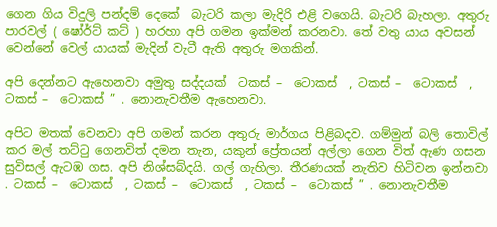ගෙන ගිය විදුලි පන්දම් දෙකේ  බැටරි කලා මැදිරි එළි වගෙයි. බැටරි බැහලා. අතුරු පාරවල් ( ෂෝර්ට් කට් ) හරහා අපි ගමන ඉක්මන් කරනවා. තේ වතු යාය අවසන් වෙන්නේ වෙල් යායක් මැදින් වැටී ඇති අතුරු මගකින්.

අපි දෙන්නට ඇහෙනවා අමුතු සද්දයක්  ටකස් –  ටොකස්  , ටකස් –  ටොකස්  , ටකස් –  ටොකස් ” . නොනැවතීම ඇහෙනවා.

අපිට මතක් වෙනවා අපි ගමන් කරන අතුරු මාර්ගය පිළිබදව. ගම්මුන් බලි තොවිල් කර මල් තට්ටු ගෙනවිත් දමන තැන, යකුන් ප්‍රේතයන් අල්ලා ගෙන විත් ඇණ ගසන සුවිසල් ඇටඹ ගස. අපි නිශ්සබ්දයි. ගල් ගැහිලා. තීරණයක් නැතිව හිටිවන ඉන්නවා . ටකස් –  ටොකස්  , ටකස් –  ටොකස්  , ටකස් –  ටොකස් ” . නොනැවතීම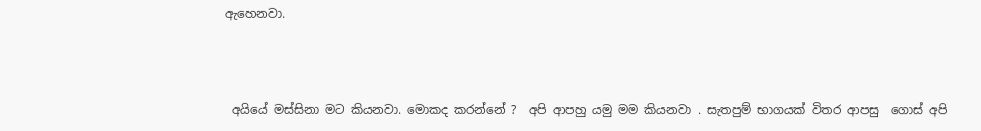ඇහෙනවා.



 අයියේ මස්සිනා මට කියනවා. මොකද කරන්නේ ?  අපි ආපහු යමු මම කියනවා . සැතපුම් භාගයක් විතර ආපසු  ගොස් අපි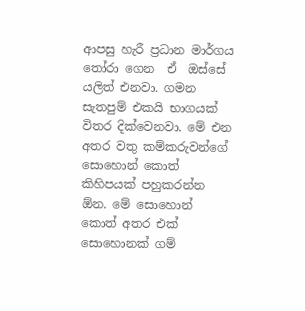ආපසු හැරී ප්‍රධාන මාර්ගය තෝරා ගෙන  ඒ  ඔස්සේ යලිත් එනවා. ගමන සැතපුම් එකයි භාගයක් විතර දික්වෙනවා. මේ එන අතර වතු කම්කරුවන්ගේ සොහොන් කොත් කිහිපයක් පහුකරන්න ඕන. මේ සොහොන් කොත් අතර එක් සොහොනක් ගම්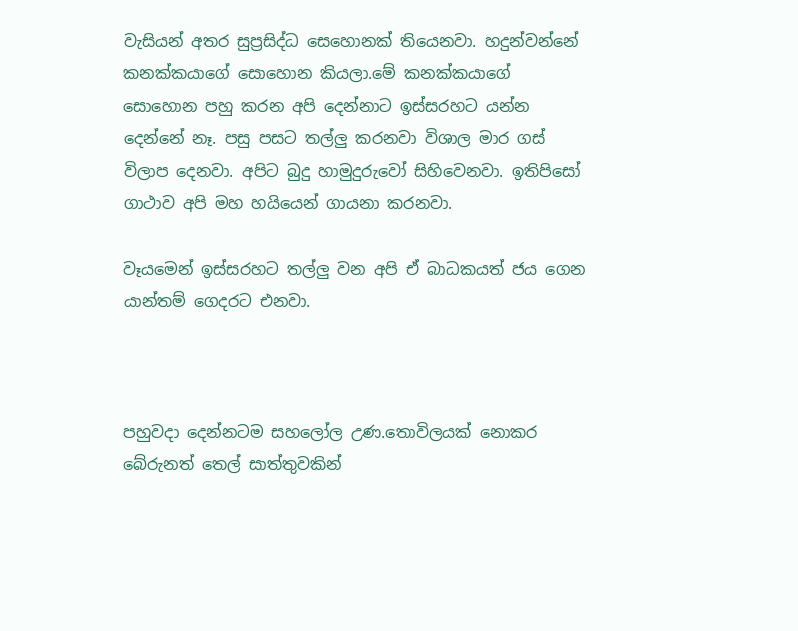වැසියන් අතර සුප්‍රසිද්ධ සෙහොනක් තියෙනවා. හදුන්වන්නේ කනක්කයාගේ සොහොන කියලා.මේ කනක්කයාගේ සොහොන පහු කරන අපි දෙන්නාට ඉස්සරහට යන්න දෙන්නේ නෑ. පසු පසට තල්ලු කරනවා විශාල මාර ගස් විලාප දෙනවා. අපිට බුදු හාමුදුරුවෝ සිහිවෙනවා. ඉතිපිසෝ ගාථාව අපි මහ හයියෙන් ගායනා කරනවා.

වෑයමෙන් ඉස්සරහට තල්ලු වන අපි ඒ බාධකයත් ජය ගෙන යාන්තම් ගෙදරට එනවා.



පහුවදා දෙන්නටම සහලෝල උණ.තොවිලයක් නොකර බේරුනත් තෙල් සාත්තුවකින්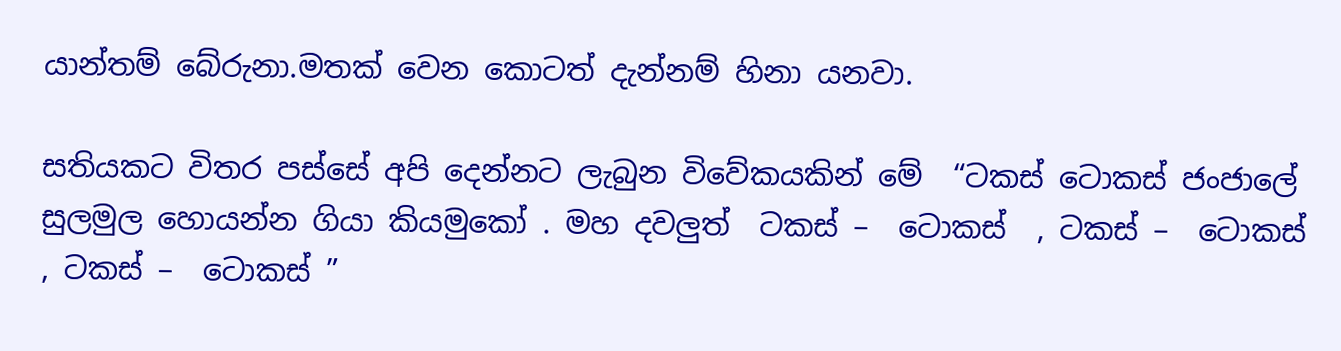යාන්තම් බේරුනා.මතක් වෙන කොටත් දැන්නම් හිනා යනවා.

සතියකට විතර පස්සේ අපි දෙන්නට ලැබුන විවේකයකින් මේ  “ටකස් ටොකස් ජංජාලේ සුලමුල හොයන්න ගියා කියමුකෝ . මහ දවලුත්  ටකස් –  ටොකස්  , ටකස් –  ටොකස්  , ටකස් –  ටොකස් ”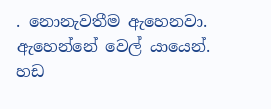. නොනැවතීම ඇහෙනවා. ඇහෙන්නේ වෙල් යායෙන්. හඩ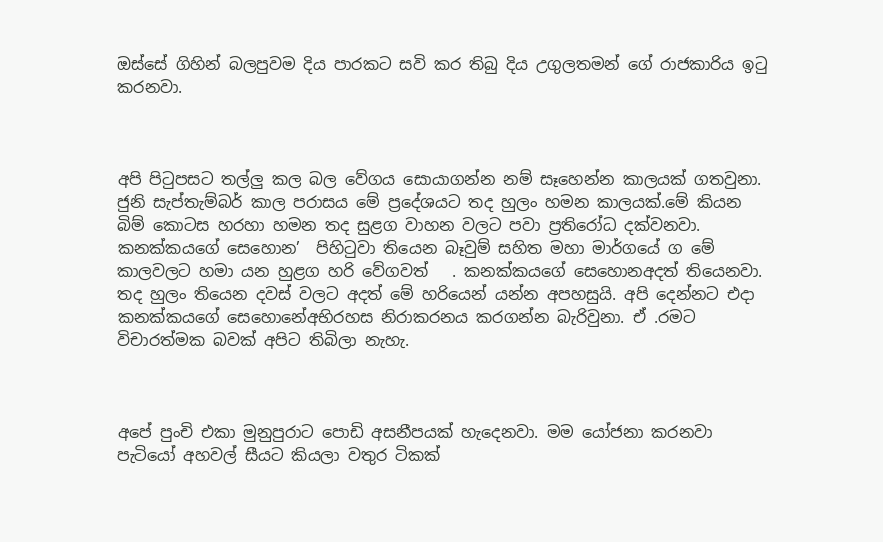ඔස්සේ ගිහින් බලපුවම දිය පාරකට සවි කර තිබු දිය උගුලතමන් ගේ රාජකාරිය ඉටු කරනවා.



අපි පිටුපසට තල්ලු කල බල වේගය සොයාගන්න නම් සෑහෙන්න කාලයක් ගතවුනා. ජුනි සැප්තැම්බර් කාල පරාසය මේ ප්‍රදේශයට තද හුලං හමන කාලයක්.මේ කියන බිම් කොටස හරහා හමන තද සුළග වාහන වලට පවා ප්‍රතිරෝධ දක්වනවා. කනක්කයගේ සෙහොන’  පිහිටුවා තියෙන බෑවුම් සහිත මහා මාර්ගයේ ග මේ කාලවලට හමා යන හුළග හරි වේගවත්   . කනක්කයගේ සෙහොනඅදත් තියෙනවා. තද හුලං තියෙන දවස් වලට අදත් මේ හරියෙන් යන්න අපහසුයි. අපි දෙන්නට එදා  කනක්කයගේ සෙහොනේඅභිරහස නිරාකරනය කරගන්න බැරිවුනා. ඒ .රමට විචාරත්මක බවක් අපිට තිබිලා නැහැ.



අපේ පුංචි එකා මුනුපුරාට පොඩි අසනීපයක් හැදෙනවා. මම යෝජනා කරනවා පැටියෝ අහවල් සීයට කියලා වතුර ටිකක්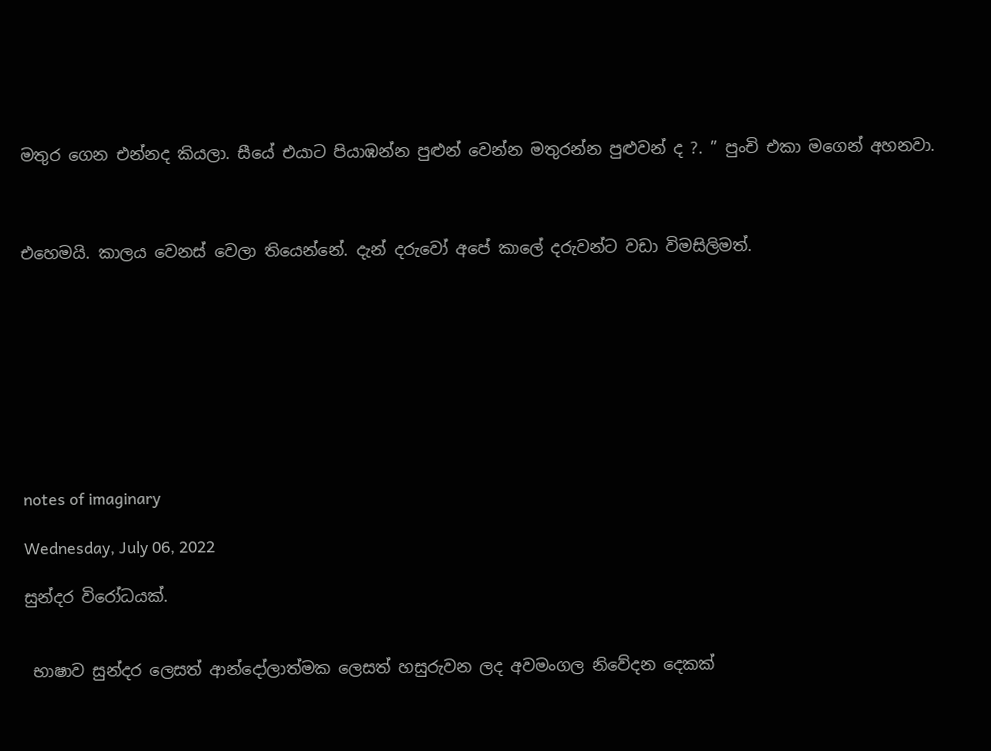මතුර ගෙන එන්නද කියලා. සීයේ එයාට පියාඹන්න පුළුන් වෙන්න මතුරන්න පුළුවන් ද ?. ” පුංචි එකා මගෙන් අහනවා.



එහෙමයි. කාලය වෙනස් වෙලා තියෙන්නේ. දැන් දරුවෝ අපේ කාලේ දරුවන්ට වඩා විමසිලිමත්.









notes of imaginary

Wednesday, July 06, 2022

සුන්දර විරෝධයක්.


 භාෂාව සුන්දර ලෙසත් ආන්දෝලාත්මක ලෙසත් හසුරුවන ලද අවමංගල නිවේදන දෙකක්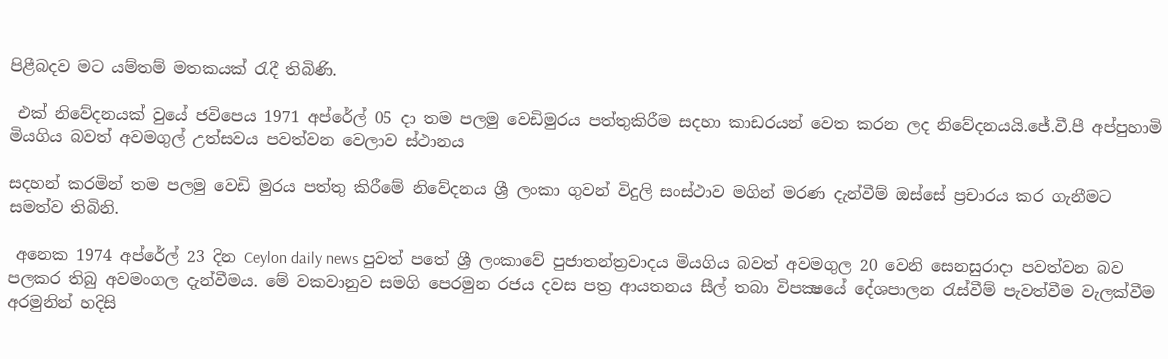පිළීබදව මට යම්තම් මතකයක් රැදී තිබිණි.

 එක් නිවේදනයක් වුයේ ජවිපෙය 1971 අප්රේල් 05 දා තම පලමු වෙඩිමුරය පත්තුකිරීම සදහා කාඩරයන් වෙත කරන ලද නිවේදනයයි.ජේ.වී.පී අප්පුහාමි මියගිය බවත් අවමගුල් උත්සවය පවත්වන වෙලාව ස්ථානය

සදහන් කරමින් තම පලමු වෙඩි මුරය පත්තු කිරීමේ නිවේදනය ශ්‍රී ලංකා ගුවන් විදුලි සංස්ථාව මගින් මරණ දැන්වීම් ඔස්සේ ප්‍රචාරය කර ගැනීමට සමත්ව තිබිනි.

 අනෙක 1974 අප්රේල් 23 දින Ceylon daily news පුවත් පතේ ශ්‍රී ලංකාවේ පුජාතන්ත්‍රවාදය මියගිය බවත් අවමගුල 20 වෙනි සෙනසුරාදා පවත්වන බව පලකර තිබු අවමංගල දැන්වීමය. මේ වකවානුව සමගි පෙරමුන රජය දවස පත්‍ර ආයතනය සීල් තබා විපක්‍ෂයේ දේශපාලන රැස්වීම් පැවත්වීම වැලක්වීම අරමුනින් හදිසි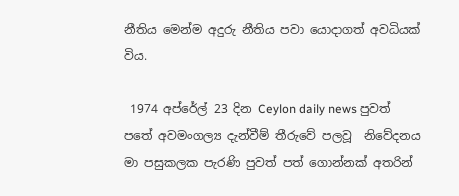නීතිය මෙන්ම අදුරු නීතිය පවා යොදාගත් අවධියක් විය.

 1974 අප්රේල් 23 දින Ceylon daily news පුවත් පතේ අවමංගල්‍ය දැන්වීම් තීරුවේ පලවූ  නිවේදනය මා පසුකලක පැරණි පුවත් පත් ගොන්නක් අතරින්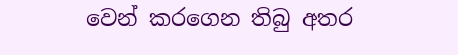වෙන් කරගෙන තිබු අතර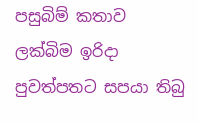පසුබිම් කතාව ලක්බිම ඉරිදා පුවත්පතට සපයා තිබු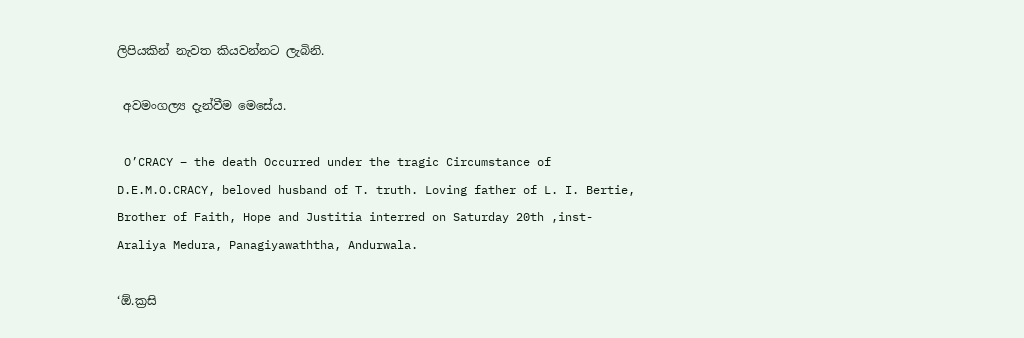ලිපියකින් නැවත කියවන්නට ලැබිනි.

 අවමංගල්‍ය දැන්වීම මෙසේය.

 O’CRACY – the death Occurred under the tragic Circumstance of D.E.M.O.CRACY, beloved husband of T. truth. Loving father of L. I. Bertie, Brother of Faith, Hope and Justitia interred on Saturday 20th ,inst-Araliya Medura, Panagiyawaththa, Andurwala.

‘ඕ.ක්‍රසි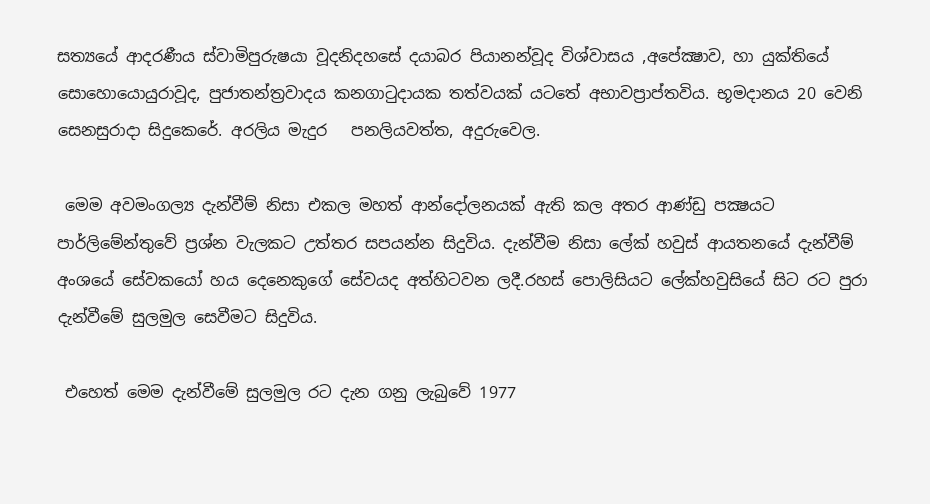සත්‍යයේ ආදරණීය ස්වාමිපුරුෂයා වූදනිදහසේ දයාබර පියානන්වූද විශ්වාසය ,අපේක්‍ෂාව, හා යුක්තියේ සොහොයොයුරාවූද, පුජාතන්ත්‍රවාදය කනගාටුදායක තත්වයක් යටතේ අභාවප්‍රාප්තවිය. භූමදානය 20 වෙනි සෙනසුරාදා සිදුකෙරේ. අරලිය මැදුර   පනලියවත්ත, අදුරුවෙල.

 මෙම අවමංගල්‍ය දැන්වීම් නිසා එකල මහත් ආන්දෝලනයක් ඇති කල අතර ආණ්ඩු පක්‍ෂයට පාර්ලිමේන්තුවේ ප්‍රශ්න වැලකට උත්තර සපයන්න සිදුවිය. දැන්වීම නිසා ලේක් හවුස් ආයතනයේ දැන්වීම් අංශයේ සේවකයෝ හය දෙනෙකුගේ සේවයද අත්හිටවන ලදී.රහස් පොලිසියට ලේක්හවුසියේ සිට රට පුරා දැන්වීමේ සුලමුල සෙවීමට සිදුවිය.

 එහෙත් මෙම දැන්වීමේ සුලමුල රට දැන ගනු ලැබුවේ 1977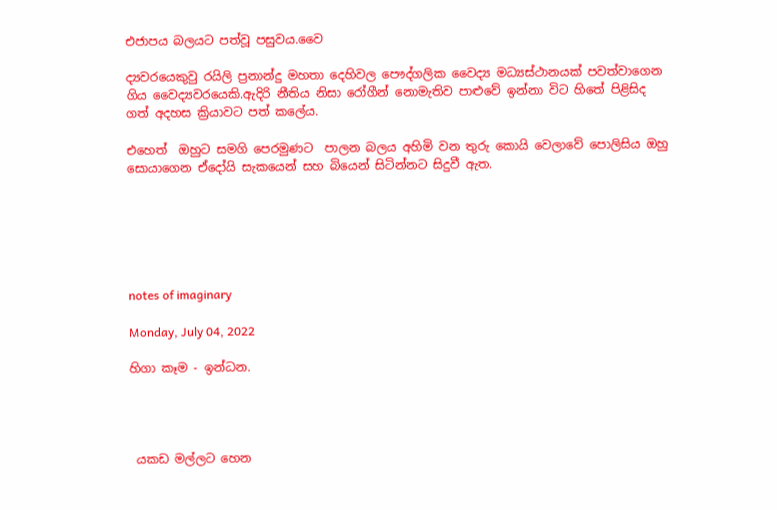එජාපය බලයට පත්වූ පසුවය.වෛ

ද්‍යවරයෙකුවු රයිලි ප්‍රනාන්දු මහතා දෙහිවල පෞද්ගලික වෛද්‍ය මධ්‍යස්ථානයක් පවත්වාගෙන ගිය වෛද්‍යවරයෙකි.ඇදිරි නීතිය නිසා රෝගීන් නොමැතිව පාළුවේ ඉන්නා විට හිතේ පිළිසිද ගත් අදහස ක්‍රියාවට පත් කලේය.

එහෙත්  ඔහුට සමගි පෙරමුණට  පාලන බලය අහිමි වන තුරු කොයි වෙලාවේ පොලිසිය ඔහු සොයාගෙන ඒදෝයි සැකයෙන් සහ බියෙන් සිටින්නට සිදුවී ඇත.






notes of imaginary

Monday, July 04, 2022

හිගා කෑම - ඉන්ධන.




 යකඩ මල්ලට හෙන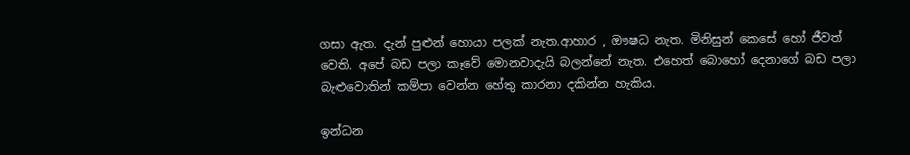ගසා ඇත. දැන් පුළුන් හොයා පලක් නැත.ආහාර , ඖෂධ නැත. මිනිසුන් කෙසේ හෝ ජීවත් වෙති. අපේ බඩ පලා කෑවේ මොනවාදැයි බලන්නේ නැත. එහෙත් බොහෝ දෙනාගේ බඩ පලා බැළුවොතින් කම්පා වෙන්න හේතු කාරනා දකින්න හැකිය.

ඉන්ධන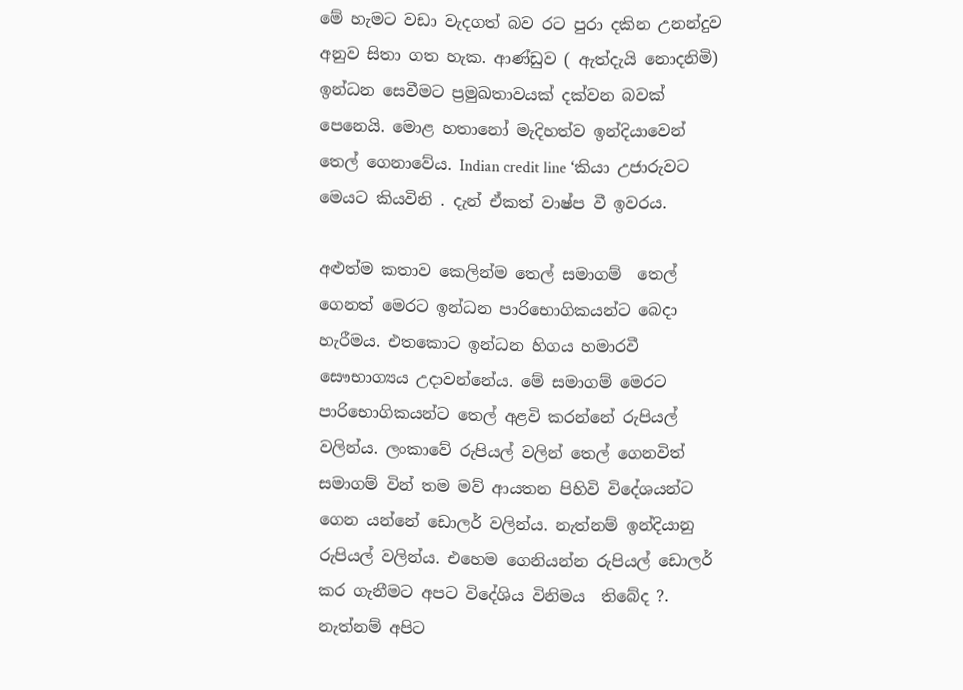මේ හැමට වඩා වැදගත් බව රට පුරා දකින උනන්දුව අනුව සිතා ගත හැක. ආණ්ඩුව ( ඇත්දැයි නොදනිමි) ඉන්ධන සෙවීමට ප්‍රමුඛතාවයක් දක්වන බවක් පෙනෙයි. මොළ හතානෝ මැදිහත්ව ඉන්දියාවෙන් තෙල් ගෙනාවේය. Indian credit line ‘කියා උජාරුවට මෙයට කියවිනි . දැන් ඒකත් වාෂ්ප වී ඉවරය.

අළුත්ම කතාව කෙලින්ම තෙල් සමාගම්  තෙල් ගෙනත් මෙරට ඉන්ධන පාරිභොගිකයන්ට බෙදා හැරීමය. එතකොට ඉන්ධන හිගය හමාරවී සෞභාග්‍යය උදාවන්නේය. මේ සමාගම් මෙරට පාරිභොගිකයන්ට තෙල් අළවි කරන්නේ රුපියල් වලින්ය. ලංකාවේ රුපියල් වලින් තෙල් ගෙනවිත් සමාගම් වින් තම මව් ආයතන පිහිවි විදේශයන්ට ගෙන යන්නේ ඩොලර් වලින්ය. නැත්නම් ඉන්දියානු රුපියල් වලින්ය. එහෙම ගෙනියන්න රුපියල් ඩොලර් කර ගැනීමට අපට විදේශිය විනිමය  තිබේද ?. නැත්නම් අපිට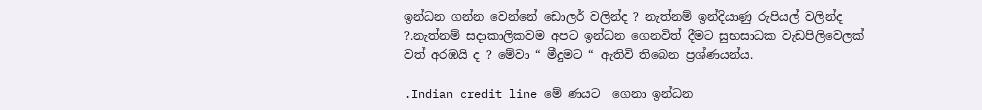ඉන්ධන ගන්න වෙන්නේ ඩොලර් වලින්ද ? නැත්නම් ඉන්දියාණු රුපියල් වලින්ද ?.නැත්නම් සදාකාලිකවම අපට ඉන්ධන ගෙනවිත් දීමට සුභසාධක වැඩපිලිවෙලක් වත් අරඹයි ද ? මේවා “ මීදුමට “ ඇතිවි තිබෙන ප්‍රශ්ණයන්ය.

.Indian credit line මේ ණයට  ගෙනා ඉන්ධන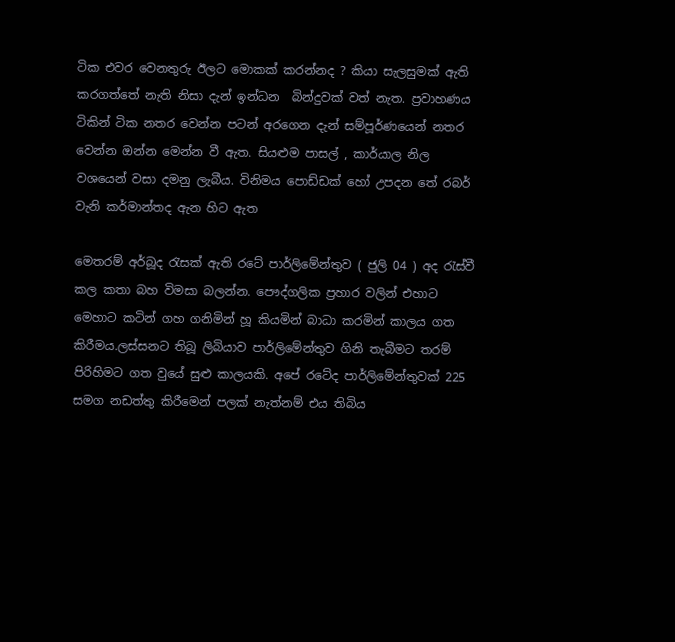ටික එවර වෙනතුරු ඊලට මොකක් කරන්නද ? කියා සැලසුමක් ඇති කරගත්තේ නැති නිසා දැන් ඉන්ධන  බින්දුවක් වත් නැත. ප්‍රවාහණය ටිකින් ටික නතර වෙන්න පටන් අරගෙන දැන් සම්පූර්ණයෙන් නතර වෙන්න ඔන්න මෙන්න වී ඇත. සියළුම පාසල් , කාර්යාල නිල වශයෙන් වසා දමනු ලැබීය. විනිමය පොඩ්ඩක් හෝ උපදන තේ රබර් වැනි කර්මාන්තද ඇන හිට ඇත

මෙතරම් අර්බූද රැසක් ඇති රටේ පාර්ලිමේන්තුව ( ජුලි 04 ) අද රැස්වී කල කතා බහ විමසා බලන්න. පෞද්ගලික ප්‍රහාර වලින් එහාට මෙහාට කටින් ගහ ගනිමින් හූ කියමින් බාධා කරමින් කාලය ගත කිරීමය.ලස්සනට තිබූ ලිබියාව පාර්ලිමේන්තුව ගිනි තැබීමට තරම් පිරිහිමට ගත වුයේ සුළු කාලයකි. අපේ රටේද පාර්ලිමේන්තුවක් 225 සමග නඩත්තු කිරීමෙන් පලක් නැත්නම් එය තිබිය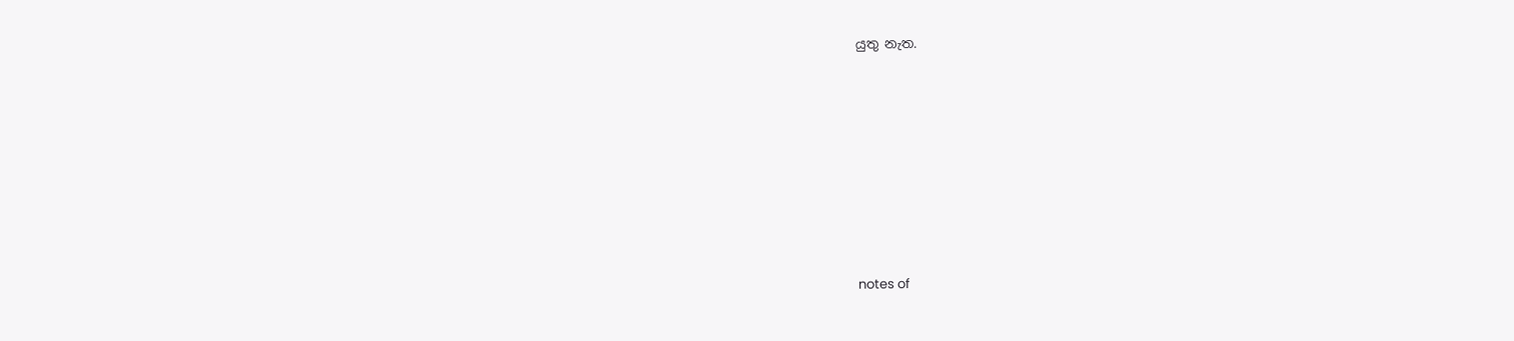යුතු නැත.








notes of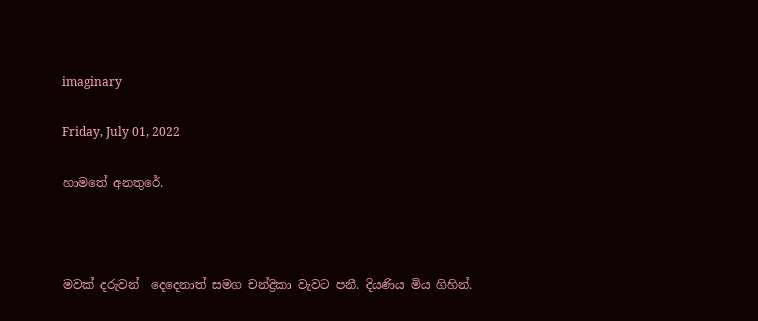imaginary

Friday, July 01, 2022

හාමතේ අනතුරේ.



මවක් දරුවන්  දෙදෙනාත් සමග චන්ද්‍රිකා වැවට පනී. දියණිය මිය ගිහින්.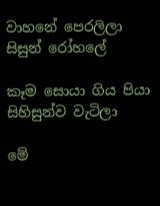වාහනේ පෙරලිලා සිසුන් රෝහලේ

කෑම සොයා ගිය පියා සිහිසුන්ව වැටිලා

මේ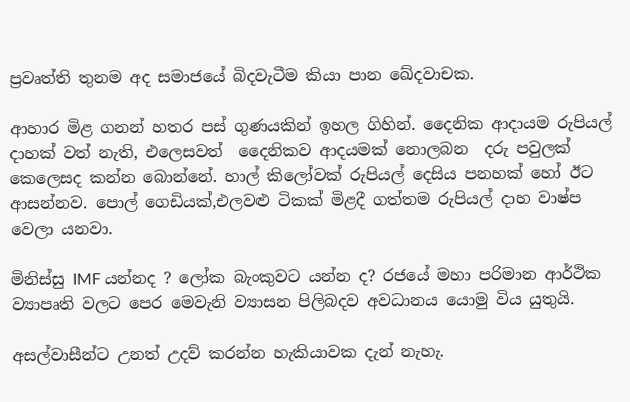ප්‍රවෘත්ති තුනම අද සමාජයේ බිදවැටීම කියා පාන ඛේදවාචක.

ආහාර මිළ ගනන් හතර පස් ගුණයකින් ඉහල ගිහින්. දෛනික ආදායම රුපියල් දාහක් වත් නැති, එලෙසවත්  දෛනිකව ආදයමක් නොලබන  දරු පවුලක් කෙලෙසද කන්න බොන්නේ. හාල් කිලෝවක් රුපියල් දෙසිය පනහක් හෝ ඊට ආසන්නව. පොල් ගෙඩියක්,එලවළු ටිකක් මිළදී ගත්තම රුපියල් දාහ වාෂ්ප වෙලා යනවා.

මිනිස්සු IMF යන්නද ? ලෝක බැංකුවට යන්න ද? රජයේ මහා පරිමාන ආර්ථික ව්‍යාපෘති වලට පෙර මෙවැනි ව්‍යාසන පිලිබදව අවධානය යොමු විය යුතුයි.

අසල්වාසීන්ට උනත් උදව් කරන්න හැකියාවක දැන් නැහැ.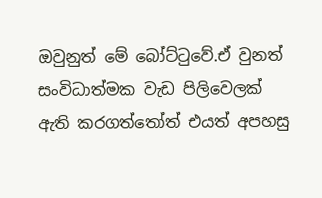ඔවුනුත් මේ බෝට්ටුවේ.ඒ වුනත් සංවිධාත්මක වැඩ පිලිවෙලක් ඇති කරගත්තෝත් එයත් අපහසු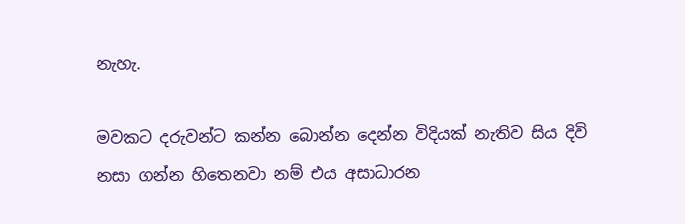නැහැ.

මවකට දරුවන්ට කන්න බොන්න දෙන්න විදියක් නැතිව සිය දිවි නසා ගන්න හිතෙනවා නම් එය අසාධාරන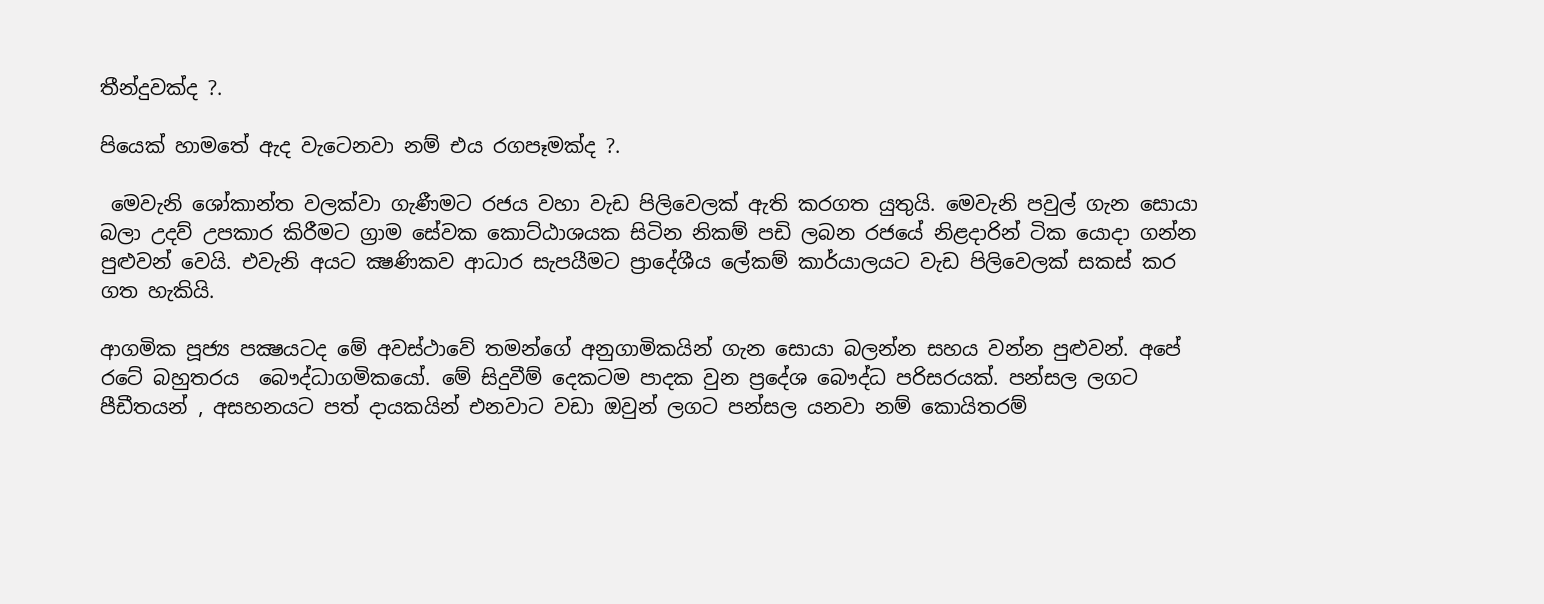තීන්දුවක්ද ?.

පියෙක් හාමතේ ඇද වැටෙනවා නම් එය රගපෑමක්ද ?.

 මෙවැනි ශෝකාන්ත වලක්වා ගැණීමට රජය වහා වැඩ පිලිවෙලක් ඇති කරගත යුතුයි. මෙවැනි පවුල් ගැන සොයා බලා උදව් උපකාර කිරීමට ග්‍රාම සේවක කොට්ඨාශයක සිටින නිකම් පඩි ලබන රජයේ නිළදාරින් ටික යොදා ගන්න පුළුවන් වෙයි. එවැනි අයට ක්‍ෂණිකව ආධාර සැපයීමට ප්‍රාදේශීය ලේකම් කාර්යාලයට වැඩ පිලිවෙලක් සකස් කර ගත හැකියි.

ආගමික පූජ්‍ය පක්‍ෂයටද මේ අවස්ථාවේ තමන්ගේ අනුගාමිකයින් ගැන සොයා බලන්න සහය වන්න පුළුවන්. අපේ රටේ බහුතරය  බෞද්ධාගමිකයෝ. මේ සිදුවීම් දෙකටම පාදක වුන ප්‍රදේශ බෞද්ධ පරිසරයක්. පන්සල ලගට පීඩීතයන් , අසහනයට පත් දායකයින් එනවාට වඩා ඔවුන් ලගට පන්සල යනවා නම් කොයිතරම්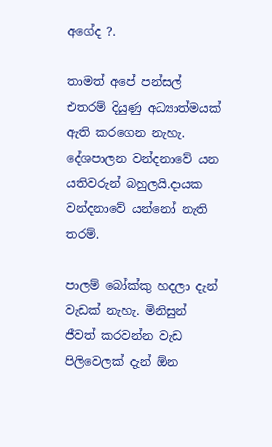අගේද ?.

තාමත් අපේ පන්සල් එතරම් දියුණු අධ්‍යාත්මයක් ඇති කරගෙන නැහැ. දේශපාලන වන්දනාවේ යන යතිවරුන් බහුලයි.දායක වන්දනාවේ යන්නෝ නැති තරම්.

පාලම් බෝක්කු හදලා දැන් වැඩක් නැහැ. මිනිසුන් ජීවත් කරවන්න වැඩ පිලිවෙලක් දැන් ඕන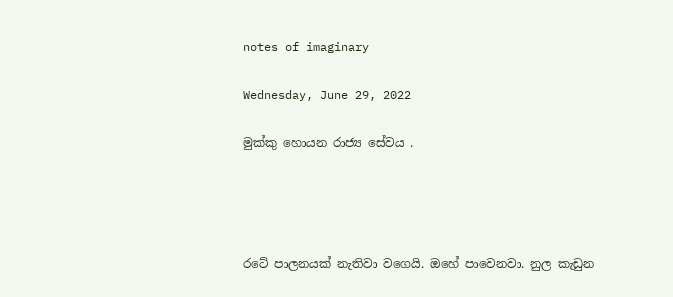notes of imaginary

Wednesday, June 29, 2022

මුක්කු හොයන රාජ්‍ය සේවය .




රටේ පාලනයක් නැතිවා වගෙයි. ඔහේ පාවෙනවා. නුල කැඩුන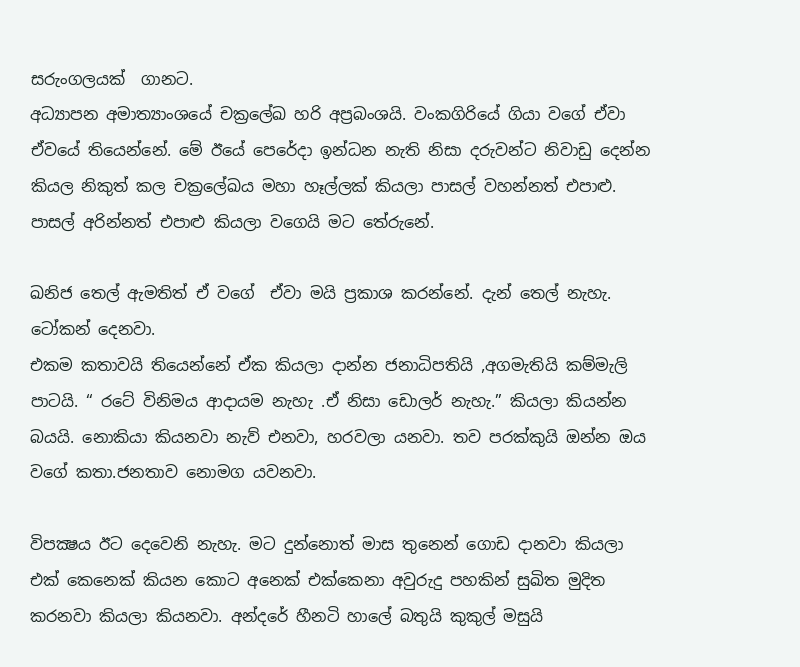සරුංගලයක්  ගානට.
අධ්‍යාපන අමාත්‍යාංශයේ චක්‍රලේඛ හරි අප්‍රබංශයි. වංකගිරියේ ගියා වගේ ඒවා ඒවයේ තියෙන්නේ. මේ ඊයේ පෙරේදා ඉන්ධන නැති නිසා දරුවන්ට නිවාඩු දෙන්න කියල නිකුත් කල චක්‍රලේඛය මහා හෑල්ලක් කියලා පාසල් වහන්නත් එපාළු. පාසල් අරින්නත් එපාළු කියලා වගෙයි මට තේරුනේ.

ඛනිජ තෙල් ඇමතිත් ඒ වගේ  ඒවා මයි ප්‍රකාශ කරන්නේ. දැන් තෙල් නැහැ. ටෝකන් දෙනවා.
එකම කතාවයි තියෙන්නේ ඒක කියලා දාන්න ජනාධිපතියි ,අගමැතියි කම්මැලි පාටයි. “ රටේ විනිමය ආදායම නැහැ .ඒ නිසා ඩොලර් නැහැ.” කියලා කියන්න බයයි. නොකියා කියනවා නැව් එනවා, හරවලා යනවා. තව පරක්කුයි ඔන්න ඔය වගේ කතා.ජනතාව නොමග යවනවා.

විපක්‍ෂය ඊට දෙවෙනි නැහැ. මට දුන්නොත් මාස තුනෙන් ගොඩ දානවා කියලා එක් කෙනෙක් කියන කොට අනෙක් එක්කෙනා අවුරුදු පහකින් සුඛිත මුදිත කරනවා කියලා කියනවා. අන්දරේ හීනටි හාලේ බතුයි කුකුල් මසුයි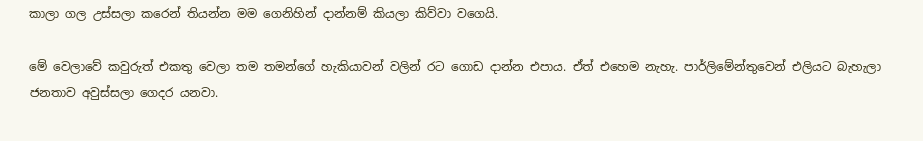කාලා ගල උස්සලා කරෙන් තියන්න මම ගෙනිහින් දාන්නම් කියලා කිව්වා වගෙයි.

මේ වෙලාවේ කවුරුත් එකතු වෙලා තම තමන්ගේ හැකියාවන් වලින් රට ගොඩ දාන්න එපාය. ඒත් එහෙම නැහැ. පාර්ලිමේන්තුවෙන් එලියට බැහැලා ජනතාව අවුස්සලා ගෙදර යනවා.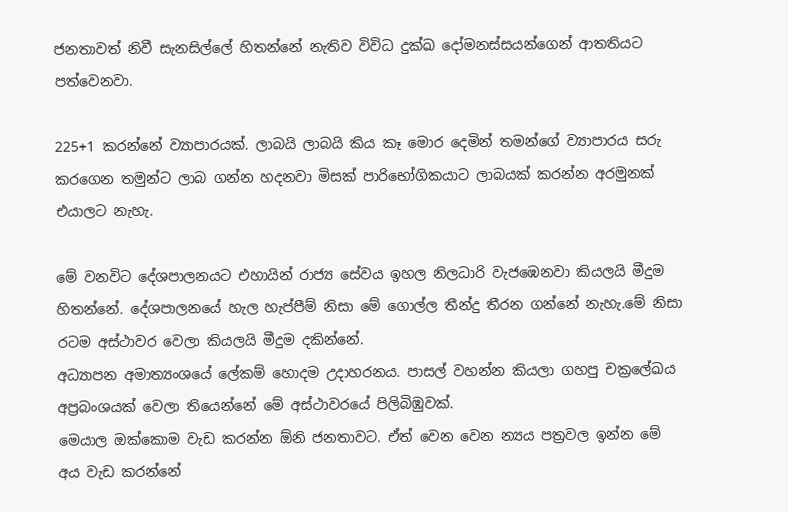ජනතාවත් නිවී සැනසිල්ලේ හිතන්නේ නැතිව විවිධ දුක්‍ඛ දෝමනස්සයන්ගෙන් ආතතියට පත්වෙනවා.

225+1 කරන්නේ ව්‍යාපාරයක්. ලාබයි ලාබයි කිය කෑ මොර දෙමින් තමන්ගේ ව්‍යාපාරය සරු කරගෙන තමුන්ට ලාබ ගන්න හදනවා මිසක් පාරිභෝගිකයාට ලාබයක් කරන්න අරමුනක් එයාලට නැහැ.

මේ වනවිට දේශපාලනයට එහායින් රාජ්‍ය සේවය ඉහල නිලධාරි වැජඹෙනවා කියලයි මීදුම හිතන්නේ. දේශපාලනයේ හැල හැප්පීම් නිසා මේ ගොල්ල තීන්දු තීරන ගන්නේ නැහැ.මේ නිසා රටම අස්ථාවර වෙලා කියලයි මීදුම දකින්නේ.
අධ්‍යාපන අමාත්‍යංශයේ ලේකම් හොදම උදාහරනය. පාසල් වහන්න කියලා ගහපු චක්‍රලේඛය අප්‍රබංශයක් වෙලා තියෙන්නේ මේ අස්ථාවරයේ පිලිබිඹුවක්.
මෙයාල ඔක්කොම වැඩ කරන්න ඕනි ජනතාවට. ඒත් වෙන වෙන න්‍යය පත්‍රවල ඉන්න මේ අය වැඩ කරන්නේ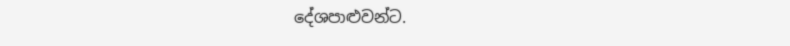දේශපාළුවන්ට.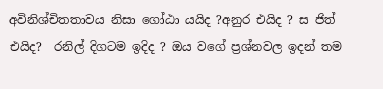අවිනිශ්චිතතාවය නිසා ගෝඨා යයිද ?අනුර එයිද ? ස ජිත් එයිද?  රනිල් දිගටම ඉදිද ? ඔය වගේ ප්‍රශ්නවල ඉදන් තම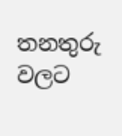තනතුරු වලට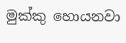මුක්කු හොයනවා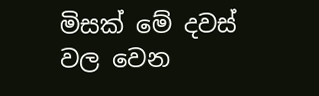මිසක් මේ දවස් වල වෙන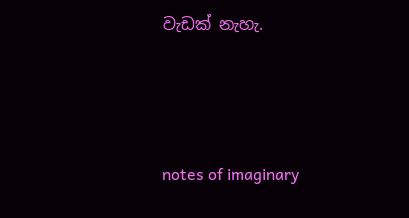වැඩක් නැහැ.




notes of imaginary